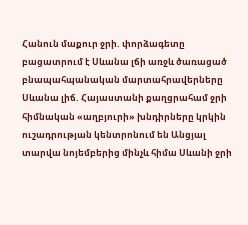Հանուն մաքուր ջրի. փորձագետը բացատրում է Սևանա լճի առջև ծառացած բնապահպանական մարտահրավերները
Սևանա լիճ. Հայաստանի քաղցրահամ ջրի հիմնական «աղբյուրի» խնդիրները կրկին ուշադրության կենտրոնում են Անցյալ տարվա նոյեմբերից մինչև հիմա Սևանի ջրի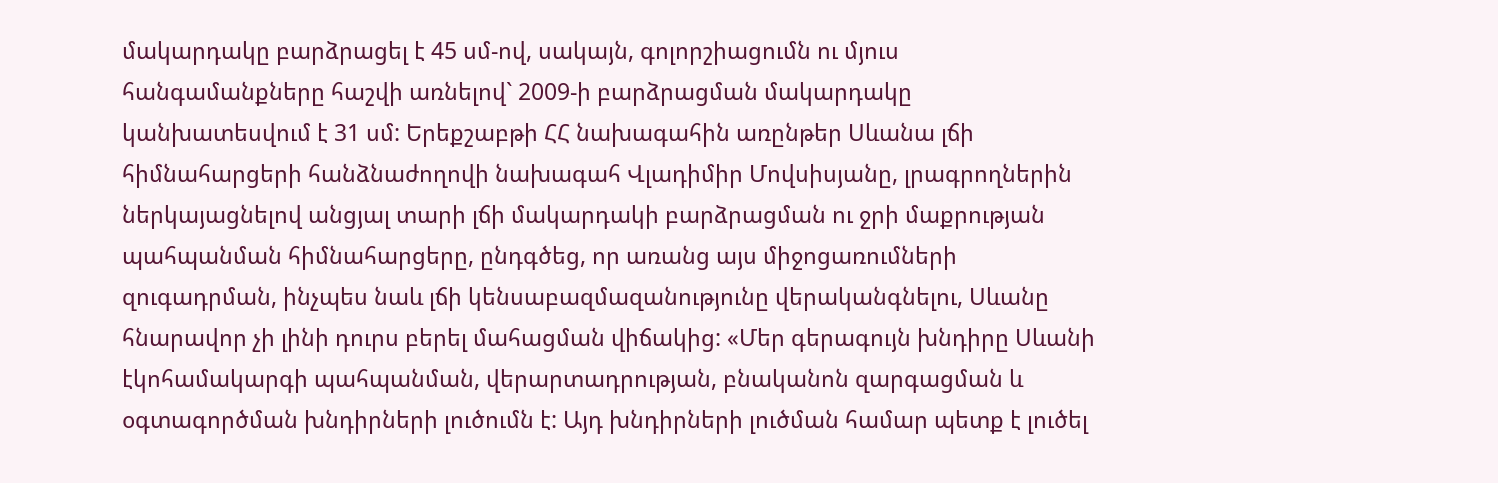մակարդակը բարձրացել է 45 սմ-ով, սակայն, գոլորշիացումն ու մյուս հանգամանքները հաշվի առնելով` 2009-ի բարձրացման մակարդակը կանխատեսվում է 31 սմ: Երեքշաբթի ՀՀ նախագահին առընթեր Սևանա լճի հիմնահարցերի հանձնաժողովի նախագահ Վլադիմիր Մովսիսյանը, լրագրողներին ներկայացնելով անցյալ տարի լճի մակարդակի բարձրացման ու ջրի մաքրության պահպանման հիմնահարցերը, ընդգծեց, որ առանց այս միջոցառումների զուգադրման, ինչպես նաև լճի կենսաբազմազանությունը վերականգնելու, Սևանը հնարավոր չի լինի դուրս բերել մահացման վիճակից: «Մեր գերագույն խնդիրը Սևանի էկոհամակարգի պահպանման, վերարտադրության, բնականոն զարգացման և օգտագործման խնդիրների լուծումն է: Այդ խնդիրների լուծման համար պետք է լուծել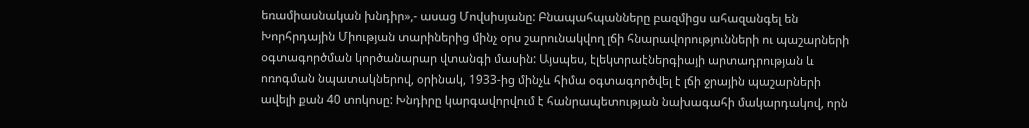եռամիասնական խնդիր»,- ասաց Մովսիսյանը: Բնապահպանները բազմիցս ահազանգել են Խորհրդային Միության տարիներից մինչ օրս շարունակվող լճի հնարավորությունների ու պաշարների օգտագործման կործանարար վտանգի մասին: Այսպես, էլեկտրաէներգիայի արտադրության և ոռոգման նպատակներով, օրինակ, 1933-ից մինչև հիմա օգտագործվել է լճի ջրային պաշարների ավելի քան 40 տոկոսը: Խնդիրը կարգավորվում է հանրապետության նախագահի մակարդակով, որն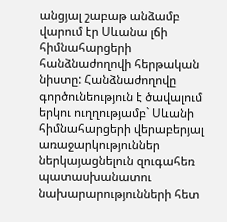անցյալ շաբաթ անձամբ վարում էր Սևանա լճի հիմնահարցերի հանձնաժողովի հերթական նիստը: Հանձնաժողովը գործունեություն է ծավալում երկու ուղղությամբ` Սևանի հիմնահարցերի վերաբերյալ առաջարկություններ ներկայացնելուն զուգահեռ պատասխանատու նախարարությունների հետ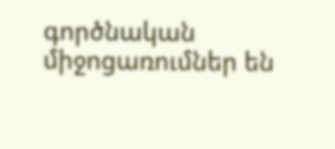գործնական միջոցառումներ են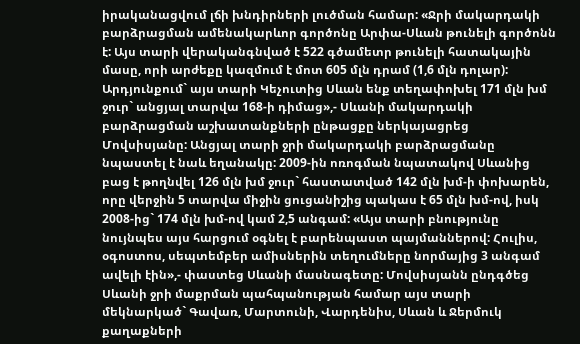իրականացվում լճի խնդիրների լուծման համար: «Ջրի մակարդակի բարձրացման ամենակարևոր գործոնը Արփա-Սևան թունելի գործոնն է: Այս տարի վերականգնված է 522 գծամետր թունելի հատակային մասը, որի արժեքը կազմում է մոտ 605 մլն դրամ (1,6 մլն դոլար): Արդյունքում` այս տարի Կեչուտից Սևան ենք տեղափոխել 171 մլն խմ ջուր` անցյալ տարվա 168-ի դիմաց»,- Սևանի մակարդակի բարձրացման աշխատանքների ընթացքը ներկայացրեց Մովսիսյանը: Անցյալ տարի ջրի մակարդակի բարձրացմանը նպաստել է նաև եղանակը: 2009-ին ոռոգման նպատակով Սևանից բաց է թողնվել 126 մլն խմ ջուր` հաստատված 142 մլն խմ-ի փոխարեն, որը վերջին 5 տարվա միջին ցուցանիշից պակաս է 65 մլն խմ-ով, իսկ 2008-ից` 174 մլն խմ-ով կամ 2,5 անգամ: «Այս տարի բնությունը նույնպես այս հարցում օգնել է բարենպաստ պայմաններով: Հուլիս, օգոստոս, սեպտեմբեր ամիսներին տեղումները նորմայից 3 անգամ ավելի էին»,- փաստեց Սևանի մասնագետը: Մովսիսյանն ընդգծեց Սևանի ջրի մաքրման պահպանության համար այս տարի մեկնարկած` Գավառ, Մարտունի, Վարդենիս, Սևան և Ջերմուկ քաղաքների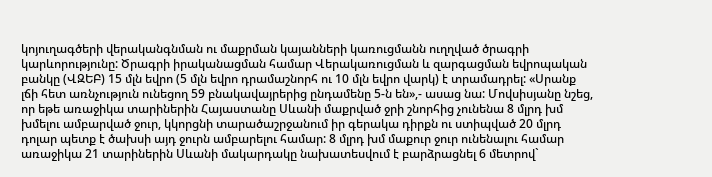կոյուղագծերի վերականգնման ու մաքրման կայանների կառուցմանն ուղղված ծրագրի կարևորությունը: Ծրագրի իրականացման համար Վերակառուցման և զարգացման եվրոպական բանկը (ՎԶԵԲ) 15 մլն եվրո (5 մլն եվրո դրամաշնորհ ու 10 մլն եվրո վարկ) է տրամադրել: «Սրանք լճի հետ առնչություն ունեցող 59 բնակավայրերից ընդամենը 5-ն են»,- ասաց նա: Մովսիսյանը նշեց, որ եթե առաջիկա տարիներին Հայաստանը Սևանի մաքրված ջրի շնորհից չունենա 8 մլրդ խմ խմելու ամբարված ջուր, կկորցնի տարածաշրջանում իր գերակա դիրքն ու ստիպված 20 մլրդ դոլար պետք է ծախսի այդ ջուրն ամբարելու համար: 8 մլրդ խմ մաքուր ջուր ունենալու համար առաջիկա 21 տարիներին Սևանի մակարդակը նախատեսվում է բարձրացնել 6 մետրով`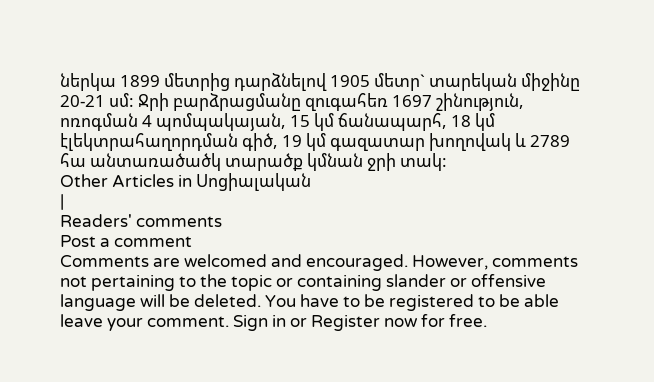ներկա 1899 մետրից դարձնելով 1905 մետր` տարեկան միջինը 20-21 սմ: Ջրի բարձրացմանը զուգահեռ 1697 շինություն, ոռոգման 4 պոմպակայան, 15 կմ ճանապարհ, 18 կմ էլեկտրահաղորդման գիծ, 19 կմ գազատար խողովակ և 2789 հա անտառածածկ տարածք կմնան ջրի տակ:
Other Articles in Սոցիալական
|
Readers' comments
Post a comment
Comments are welcomed and encouraged. However, comments not pertaining to the topic or containing slander or offensive language will be deleted. You have to be registered to be able leave your comment. Sign in or Register now for free.